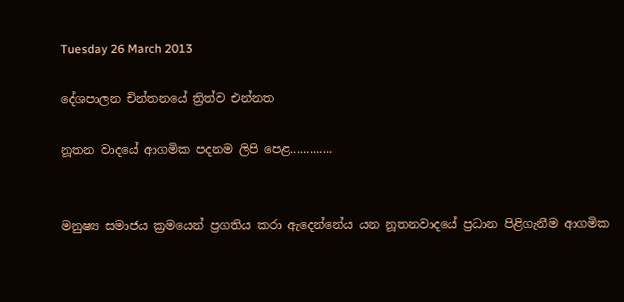Tuesday 26 March 2013

දේශපාලන චින්තනයේ ත්‍රිත්ව එන්නත

නූතන වාදයේ ආගමික පදනම ලිපි පෙළ.............


මනුෂ්‍ය සමාජය ක්‍රමයෙන් ප්‍රගතිය කරා ඇදෙන්නේය යන නූතනවාදයේ ප්‍රධාන පිළිගැනීම ආගමික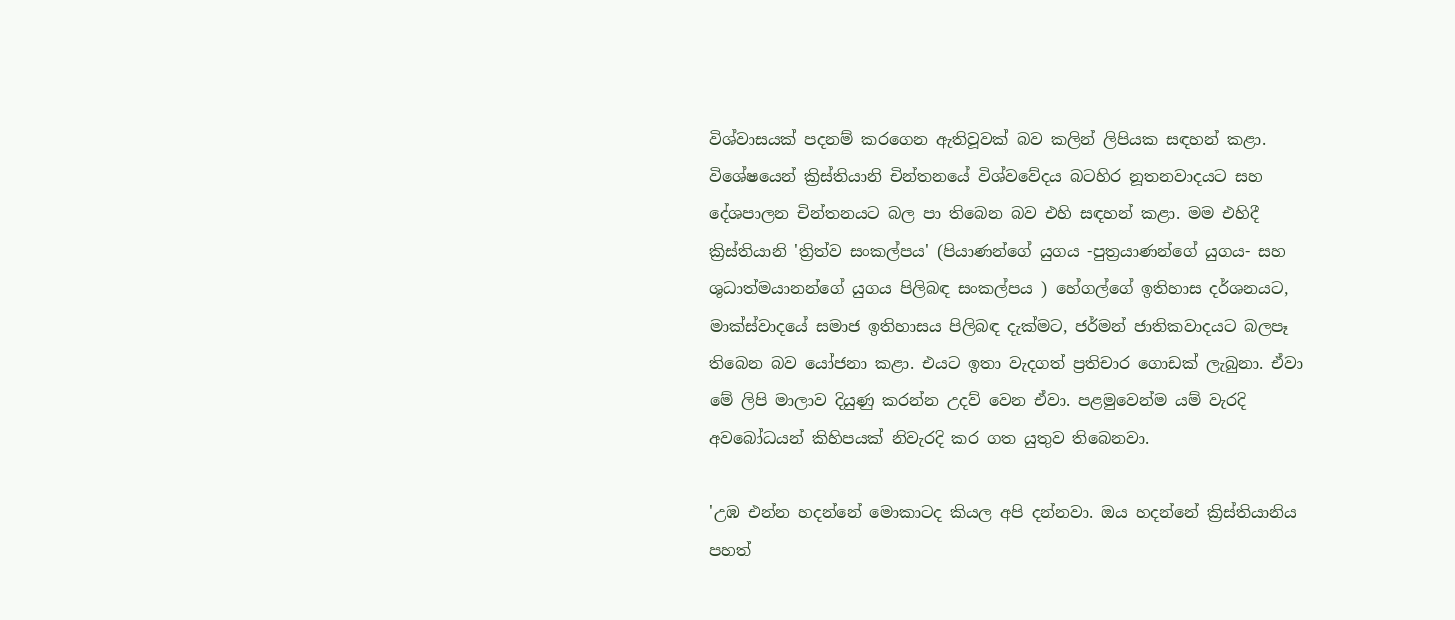විශ්වාසයක් පදනම් කරගෙන ඇතිවූවක් බව කලින් ලිපියක සඳහන් කළා. විශේෂයෙන් ක්‍රිස්තියානි චින්තනයේ විශ්වවේදය බටහිර නූතනවාදයට සහ දේශපාලන චින්තනයට බල පා තිබෙන බව එහි සඳහන් කළා. මම එහිදී ක්‍රිස්තියානි 'ත්‍රිත්ව සංකල්පය' (පියාණන්ගේ යුගය -පුත්‍රයාණන්ගේ යුගය- සහ ශුධාත්මයානන්ගේ යුගය පිලිබඳ සංකල්පය ) හේගල්ගේ ඉතිහාස දර්ශනයට, මාක්ස්වාදයේ සමාජ ඉතිහාසය පිලිබඳ දැක්මට, ජර්මන් ජාතිකවාදයට බලපෑ තිබෙන බව යෝජනා කළා. එයට ඉතා වැදගත් ප්‍රතිචාර ගොඩක් ලැබුනා. ඒවා මේ ලිපි මාලාව දියුණු කරන්න උදව් වෙන ඒවා. පළමුවෙන්ම යම් වැරදි අවබෝධයන් කිහිපයක් නිවැරදි කර ගත යුතුව තිබෙනවා.

'උඹ එන්න හදන්නේ මොකාටද කියල අපි දන්නවා. ඔය හදන්නේ ක්‍රිස්තියානිය පහත්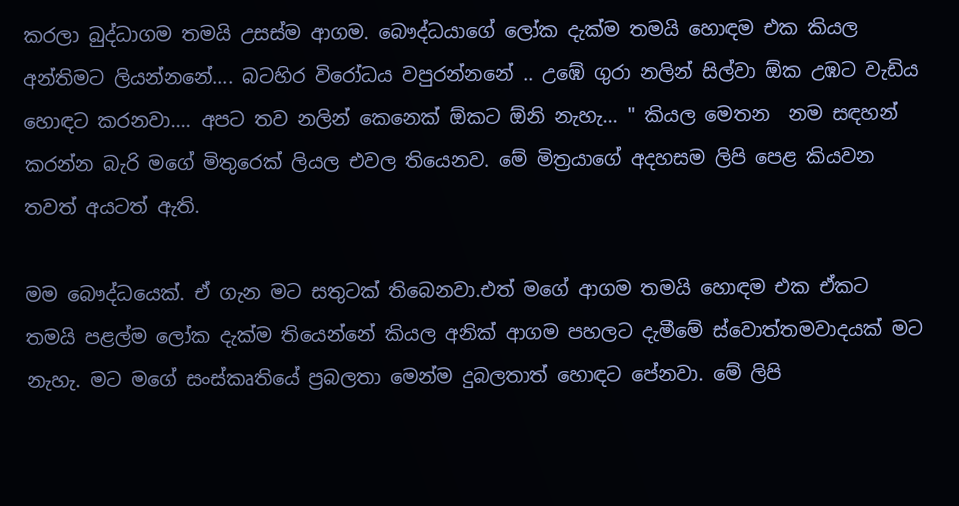කරලා බුද්ධාගම තමයි උසස්ම ආගම. බෞද්ධයාගේ ලෝක දැක්ම තමයි හොඳම එක කියල අන්තිමට ලියන්නනේ.... බටහිර විරෝධය වපුරන්නනේ .. උඹේ ගුරා නලින් සිල්වා ඕක උඹට වැඩිය හොඳට කරනවා.... අපට තව නලින් කෙනෙක් ඕකට ඕනි නැහැ... " කියල මෙතන  නම සඳහන් කරන්න බැරි මගේ මිතුරෙක් ලියල එවල තියෙනව. මේ මිත්‍රයාගේ අදහසම ලිපි පෙළ කියවන තවත් අයටත් ඇති.

මම බෞද්ධයෙක්. ඒ ගැන මට සතුටක් තිබෙනවා.එත් මගේ ආගම තමයි හොඳම එක ඒකට තමයි පළල්ම ලෝක දැක්ම තියෙන්නේ කියල අනික් ආගම පහලට දැමීමේ ස්වොත්තමවාදයක් මට නැහැ. මට මගේ සංස්කෘතියේ ප්‍රබලතා මෙන්ම දුබලතාත් හොඳට පේනවා. මේ ලිපි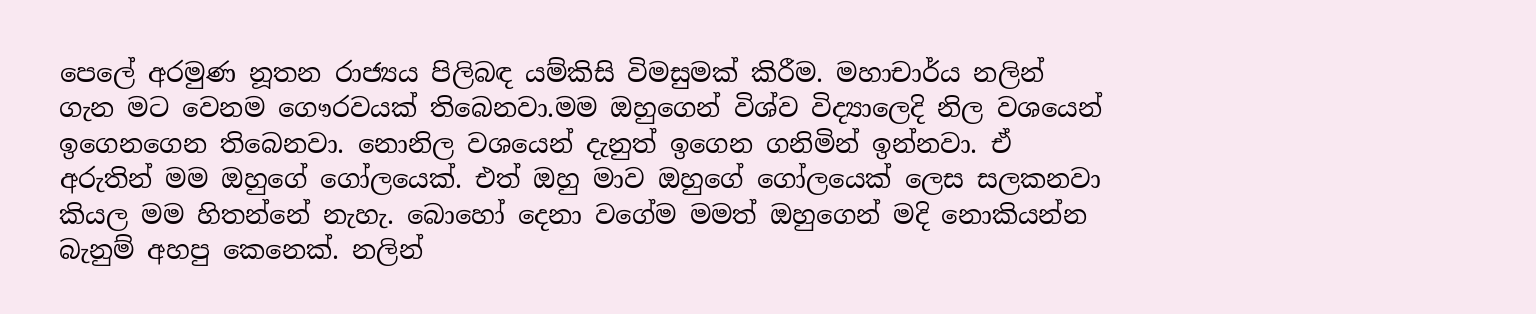පෙලේ අරමුණ නූතන රාජ්‍යය පිලිබඳ යම්කිසි විමසුමක් කිරීම. මහාචාර්ය නලින් ගැන මට වෙනම ගෞරවයක් තිබෙනවා.මම ඔහුගෙන් විශ්ව විද්‍යාලෙදි නිල වශයෙන් ඉගෙනගෙන තිබෙනවා. නොනිල වශයෙන් දැනුත් ඉගෙන ගනිමින් ඉන්නවා. ඒ අරුතින් මම ඔහුගේ ගෝලයෙක්. එත් ඔහු මාව ඔහුගේ ගෝලයෙක් ලෙස සලකනවා කියල මම හිතන්නේ නැහැ. බොහෝ දෙනා වගේම මමත් ඔහුගෙන් මදි නොකියන්න බැනුම් අහපු කෙනෙක්. නලින්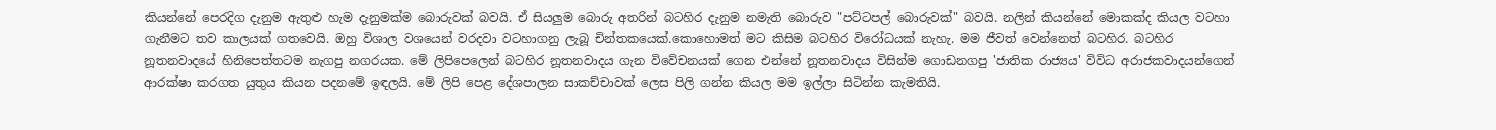කියන්නේ පෙරදිග දැනුම ඇතුළු හැම දැනුමක්ම බොරුවක් බවයි. ඒ සියලුම බොරු අතරින් බටහිර දැනුම නමැති බොරුව "පට්ටපල් බොරුවක්" බවයි. නලින් කියන්නේ මොකක්ද කියල වටහා ගැනීමට තව කාලයක් ගතවෙයි. ඔහු විශාල වශයෙන් වරදවා වටහාගනු ලැබූ චින්තකයෙක්.කොහොමත් මට කිසිම බටහිර විරෝධයක් නැහැ. මම ජීවත් වෙන්නෙත් බටහිර. බටහිර නූතනවාදයේ හිනිපෙත්තටම නැගපු නගරයක. මේ ලිපිපෙලෙන් බටහිර නූතනවාදය ගැන විවේචනයක් ගෙන එන්නේ නූතනවාදය විසින්ම ගොඩනගපු 'ජාතික රාජ්‍යය' විවිධ අරාජකවාදයන්ගෙන් ආරක්ෂා කරගත යුතුය කියන පදනමේ ඉඳලයි. මේ ලිපි පෙළ දේශපාලන සාකච්චාවක් ලෙස පිලි ගන්න කියල මම ඉල්ලා සිටින්න කැමතියි.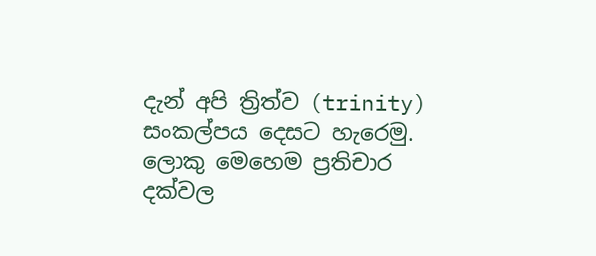දැන් අපි ත්‍රිත්ව (trinity) සංකල්පය දෙසට හැරෙමු. ලොකු මෙහෙම ප්‍රතිචාර දක්වල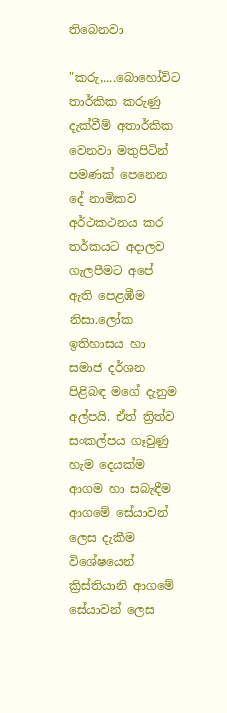තිබෙනවා

"කරු,....බොහෝවිට තාර්කික කරුණු දැක්වීම් අතාර්කික වෙනවා මතුපිටින් පමණක් පෙනෙන දේ නාමිකව අර්ථකථනය කර තර්කයට අදාලව ගැලපීමට අපේ ඇති පෙළඹීම නිසා.ලෝක ඉතිහාසය හා සමාජ දර්ශන පිළිබඳ මගේ දැනුම අල්පයි. ඒත් ත්‍රිත්ව සංකල්පය ගෑවුණු හැම දෙයක්ම ආගම හා සබැඳීම ආගමේ සේයාවන් ලෙස දැකීම විශේෂයෙන් ක්‍රිස්තියානි ආගමේ සේයාවන් ලෙස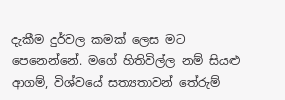දැකීම දුර්වල කමක් ලෙස මට පෙනෙන්නේ. මගේ හිතිවිල්ල නම් සියළු ආගම්, විශ්වයේ සත්‍යතාවන් තේරුම්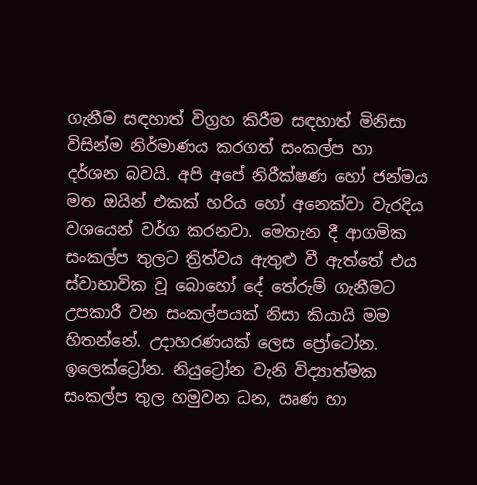ගැනීම සඳහාත් විග්‍රහ කිරීම සඳහාත් මිනිසා විසින්ම නිර්මාණය කරගත් සංකල්ප හා දර්ශන බවයි. අපි අපේ නිරීක්ෂණ හෝ ජන්මය මත ඔයින් එකක් හරිය හෝ අනෙක්වා වැරදිය වශයෙන් වර්ග කරනවා. මෙතැන දී ආගමික සංකල්ප තුලට ත්‍රිත්වය ඇතුළු වී ඇත්තේ එය ස්වාභාවික වූ බොහෝ දේ තේරුම් ගැනීමට උපකාරී වන සංකල්පයක් නිසා කියායි මම හිතන්නේ. උදාහරණයක් ලෙස ප්‍රෝටෝන. ඉලෙක්ට්‍රෝන. නියුට්‍රෝන වැනි විද්‍යාත්මක සංකල්ප තුල හමුවන ධන, ඍණ හා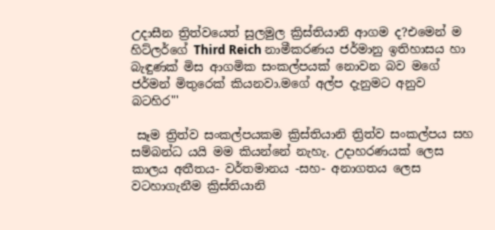උදාසීන ත්‍රිත්වයෙත් සුලමුල ක්‍රිස්තියානි ආගම ද?එමෙන් ම හිට්ලර්ගේ Third Reich නාමීකරණය ජර්මානු ඉතිහාසය හා බැඳුණක් මිස ආගමික සංකල්පයක් නොවන බව මගේ ජර්මන් මිතුරෙක් කියනවා.මගේ අල්ප දැනුමට අනුව බටහිර"'

 සෑම ත්‍රිත්ව සංකල්පයකම ක්‍රිස්තියානි ත්‍රිත්ව සංකල්පය සහ සම්බන්ධ යයි මම කියන්නේ නැහැ. උදාහරණයක් ලෙස කාලය අතීතය- වර්තමානය -සහ- අනාගතය ලෙස වටහාගැනීම ක්‍රිස්තියානි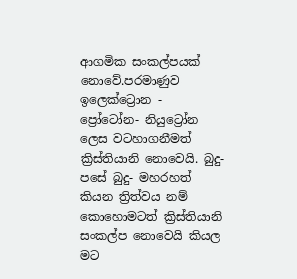ආගමික සංකල්පයක් නොවේ.පරමාණුව ඉලෙක්ට්‍රොන - ප්‍රෝටෝන- නියුට්‍රෝන ලෙස වටහාගනීමත් ක්‍රිස්තියානි නොවෙයි. බුදු- පසේ බුදු- මහරහත් කියන ත්‍රිත්වය නම් කොහොමටත් ක්‍රිස්තියානි සංකල්ප නොවෙයි කියල මට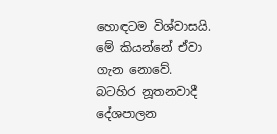හොඳටම විශ්වාසයි. මේ කියන්නේ ඒවා ගැන නොවේ. බටහිර නූතනවාදී දේශපාලන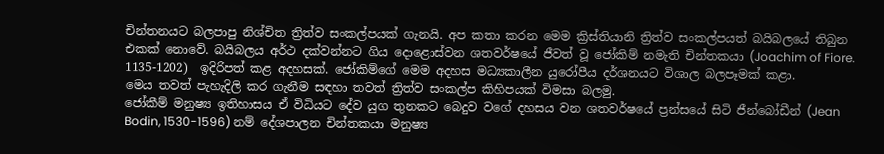චින්තනයට බලපාපු නිශ්චිත ත්‍රිත්ව සංකල්පයක් ගැනයි. අප කතා කරන මෙම ක්‍රිස්තියානි ත්‍රිත්ව සංකල්පයත් බයිබලයේ තිබුන එකක් නොවේ. බයිබලය අර්ථ දක්වන්නට ගිය දොළොස්වන ශතවර්ෂයේ ජීවත් වූ ජෝකිම් නමැති චින්තකයා (Joachim of Fiore. 1135-1202)  ඉදිරිපත් කළ අදහසක්. ජෝකිම්ගේ මෙම අදහස මධ්‍යකාලීන යුරෝපීය දර්ශනයට විශාල බලපෑමක් කළා.
මෙය තවත් පැහැදිලි කර ගැනීම සඳහා තවත් ත්‍රිත්ව සංකල්ප කිහිපයක් විමසා බලමු.
ජෝකීම් මනුෂ්‍ය ඉතිහාසය ඒ විධියට දේව යුග තුනකට බෙදුව වගේ දහසය වන ශතවර්ෂයේ ප්‍රන්සයේ සිටි ජීන්බෝඩීන් (Jean Bodin, 1530-1596) නම් දේශපාලන චින්තකයා මනුෂ්‍ය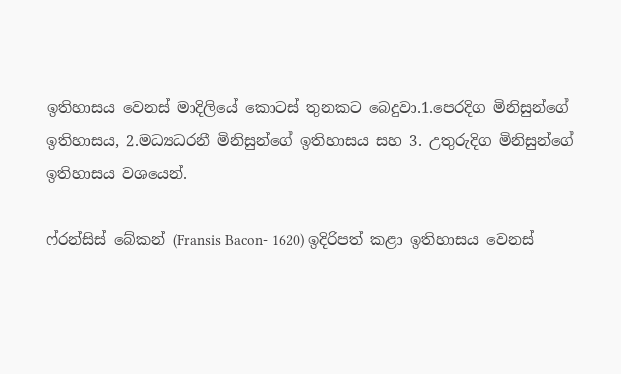ඉතිහාසය වෙනස් මාදිලියේ කොටස් තුනකට බෙදුවා.1.පෙරදිග මිනිසුන්ගේ ඉතිහාසය, 2.මධ්‍යධරනී මිනිසුන්ගේ ඉතිහාසය සහ 3. උතුරුදිග මිනිසුන්ගේ ඉතිහාසය වශයෙන්.

ෆ්රන්සිස් බේකන් (Fransis Bacon- 1620) ඉදිරිපත් කළා ඉතිහාසය වෙනස්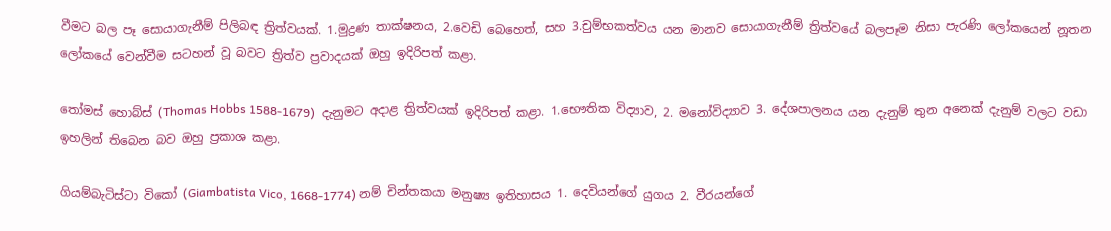වීමට බල පෑ සොයාගැනීම් පිලිබඳ ත්‍රිත්වයක්. 1.මුද්‍රණ තාක්ෂනය, 2.වෙඩි බෙහෙත්, සහ 3.චුම්භකත්වය යන මානව සොයාගැනීම් ත්‍රිත්වයේ බලපෑම නිසා පැරණි ලෝකයෙන් නූතන ලෝකයේ වෙන්වීම සටහන් වූ බවට ත්‍රිත්ව ප්‍රවාදයක් ඔහු ඉදිරිපත් කළා.

තෝමස් හොබ්ස් (Thomas Hobbs 1588-1679)  දැනුමට අදාළ ත්‍රිත්වයක් ඉදිරිපත් කළා. 1.භෞතික විද්‍යාව, 2. මනෝවිද්‍යාව 3. දේශපාලනය යන දැනුම් තුන අනෙක් දැනුම් වලට වඩා ඉහලින් තිබෙන බව ඔහු ප්‍රකාශ කළා.

ගියම්බැටිස්ටා විකෝ (Giambatista Vico, 1668-1774) නම් චින්තකයා මනුෂ්‍ය ඉතිහාසය 1. දෙවියන්ගේ යුගය 2. වීරයන්ගේ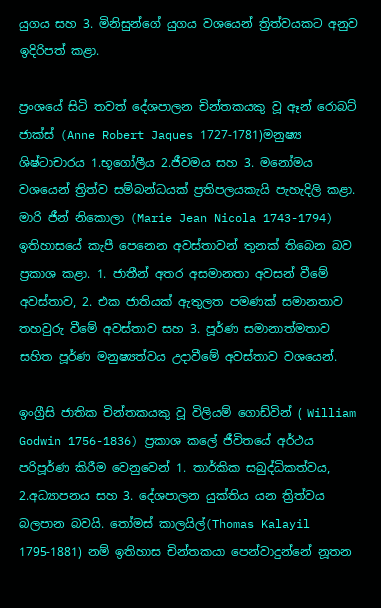යුගය සහ 3. මිනිසුන්ගේ යුගය වශයෙන් ත්‍රිත්වයකට අනුව ඉදිරිපත් කළා.

ප්‍රංශයේ සිටි තවත් දේශපාලන චින්තකයකු වූ ඈන් රොබට් ජාක්ස් (Anne Robert Jaques 1727-1781)මනුෂ්‍ය ශිෂ්ටාචාරය 1.භූගෝලීය 2.ජීවමය සහ 3. මනෝමය වශයෙන් ත්‍රිත්ව සම්බන්ධයක් ප්‍රතිපලයකැයි පැහැදිලි කළා.
මාරි ජීන් නිකොලා (Marie Jean Nicola 1743-1794) ඉතිහාසයේ කැපී පෙනෙන අවස්තාවන් තුනක් තිබෙන බව ප්‍රකාශ කළා. 1. ජාතීන් අතර අසමානතා අවසන් වීමේ අවස්තාව, 2. එක ජාතියක් ඇතුලත පමණක් සමානතාව තහවුරු වීමේ අවස්තාව සහ 3. පූර්ණ සමානාත්මතාව සහිත පූර්ණ මනුෂ්‍යත්වය උදාවීමේ අවස්තාව වශයෙන්.

ඉංග්‍රීසි ජාතික චින්තකයකු වූ විලියම් ගොඩ්වින් ( William Godwin 1756-1836) ප්‍රකාශ කලේ ජීවිතයේ අර්ථය පරිපූර්ණ කිරීම වෙනුවෙන් 1. තාර්කික සබුද්ධිකත්වය, 2.අධ්‍යාපනය සහ 3. දේශපාලන යුක්තිය යන ත්‍රිත්වය බලපාන බවයි. තෝමස් කාලයිල්(Thomas Kalayil 1795-1881) නම් ඉතිහාස චින්තකයා පෙන්වාදුන්නේ නූතන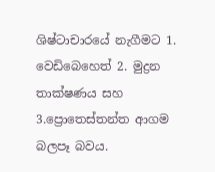ශිෂ්ටාචාරයේ නැගීමට 1. වෙඩිබෙහෙත් 2. මුද්‍රන තාක්ෂණය සහ 3.ප්‍රොතෙස්තන්ත ආගම බලපෑ බවය.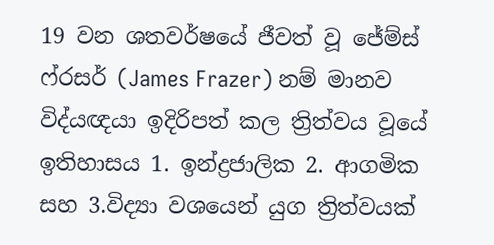19 වන ශතවර්ෂයේ ජීවත් වූ ජේම්ස් ෆ්රසර් (James Frazer) නම් මානව විද්යඥයා ඉදිරිපත් කල ත්‍රිත්වය වූයේ ඉතිහාසය 1. ඉන්ද්‍රජාලික 2. ආගමික සහ 3.විද්‍යා වශයෙන් යුග ත්‍රිත්වයක්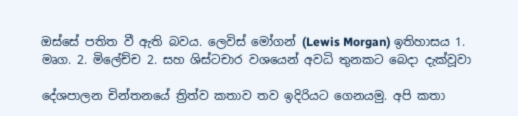ඔස්සේ පතිත වී ඇති බවය. ලෙවිස් මෝගන් (Lewis Morgan) ඉතිහාසය 1. මෘග. 2. මිලේච්ච 2. සහ ශිස්ටචාර වශයෙන් අවධි තුනකට බෙදා දැක්වූවා

දේශපාලන චින්තනයේ ත්‍රිත්ව කතාව තව ඉදිරියට ගෙනයමු. අපි කතා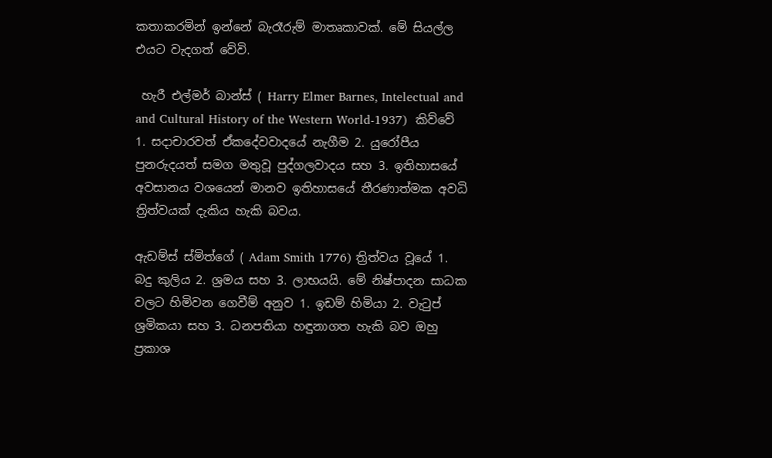කතාකරමින් ඉන්නේ බැරෑරුම් මාතෘකාවක්. මේ සියල්ල එයට වැදගත් වේවි.

 හැරී එල්මර් බාන්ස් ( Harry Elmer Barnes, Intelectual and and Cultural History of the Western World-1937)  කිව්වේ 1. සදාචාරවත් ඒකදේවවාදයේ නැගීම 2. යුරෝපීය පුනරුදයත් සමග මතුවූ පුද්ගලවාදය සහ 3. ඉතිහාසයේ අවසානය වශයෙන් මානව ඉතිහාසයේ තීරණාත්මක අවධි ත්‍රිත්වයක් දැකිය හැකි බවය.

ඇඩම්ස් ස්මිත්ගේ ( Adam Smith 1776) ත්‍රිත්වය වූයේ 1. බදු කුලිය 2. ශ්‍රමය සහ 3. ලාභයයි. මේ නිෂ්පාදන සාධක වලට හිමිවන ගෙවීම් අනුව 1. ඉඩම් හිමියා 2. වැටුප් ශ්‍රමිකයා සහ 3. ධනපතියා හඳුනාගත හැකි බව ඔහු ප්‍රකාශ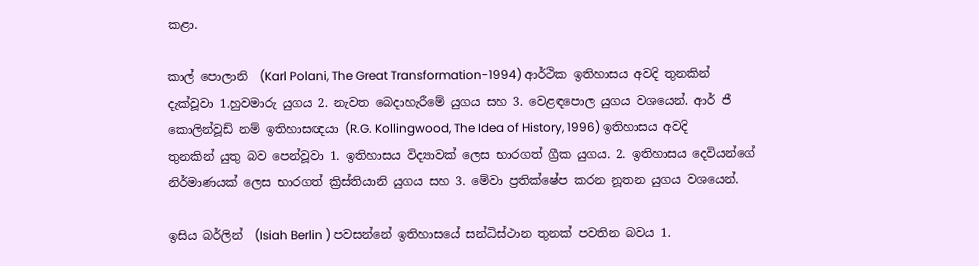කළා.

කාල් පොලානි  (Karl Polani, The Great Transformation-1994) ආර්ථික ඉතිහාසය අවදි තුනකින් දැක්වූවා 1.හුවමාරු යුගය 2. නැවත බෙදාහැරීමේ යුගය සහ 3. වෙළඳපොල යුගය වශයෙන්. ආර් ජී කොලින්වූඩ් නම් ඉතිහාසඥයා (R.G. Kollingwood, The Idea of History, 1996) ඉතිහාසය අවදි තුනකින් යුතු බව පෙන්වූවා 1. ඉතිහාසය විද්‍යාවක් ලෙස භාරගත් ග්‍රීක යුගය. 2. ඉතිහාසය දෙවියන්ගේ නිර්මාණයක් ලෙස භාරගත් ක්‍රිස්තියානි යුගය සහ 3. මේවා ප්‍රතික්ෂේප කරන නූතන යුගය වශයෙන්.

ඉසිය බර්ලින්  (Isiah Berlin ) පවසන්නේ ඉතිහාසයේ සන්ධිස්ථාන තුනක් පවතින බවය 1.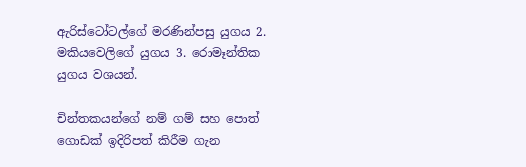ඇරිස්ටෝටල්ගේ මරණින්පසු යුගය 2. මකියවෙලිගේ යුගය 3. රොමෑන්තික  යුගය වශයන්.

චින්තකයන්ගේ නම් ගම් සහ පොත් ගොඩක් ඉදිරිපත් කිරීම ගැන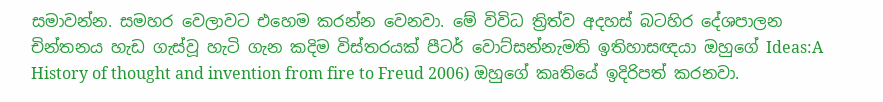සමාවන්න. සමහර වෙලාවට එහෙම කරන්න වෙනවා. මේ විවිධ ත්‍රිත්ව අදහස් බටහිර දේශපාලන චින්තනය හැඩ ගැස්වූ හැටි ගැන කදිම විස්තරයක් පීටර් වොට්සන්නැමති ඉතිහාසඥයා ඔහුගේ Ideas:A History of thought and invention from fire to Freud 2006) ඔහුගේ කෘතියේ ඉදිරිපත් කරනවා.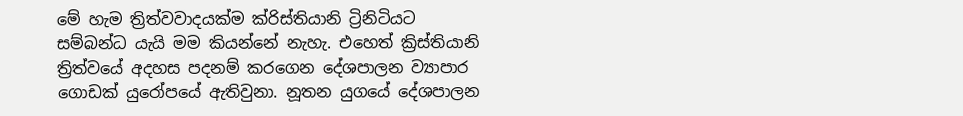මේ හැම ත්‍රිත්වවාදයක්ම ක්රිස්තියානි ට්‍රිනිටියට සම්බන්ධ යැයි මම කියන්නේ නැහැ. එහෙත් ක්‍රිස්තියානි ත්‍රිත්වයේ අදහස පදනම් කරගෙන දේශපාලන ව්‍යාපාර ගොඩක් යුරෝපයේ ඇතිවුනා. නූතන යුගයේ දේශපාලන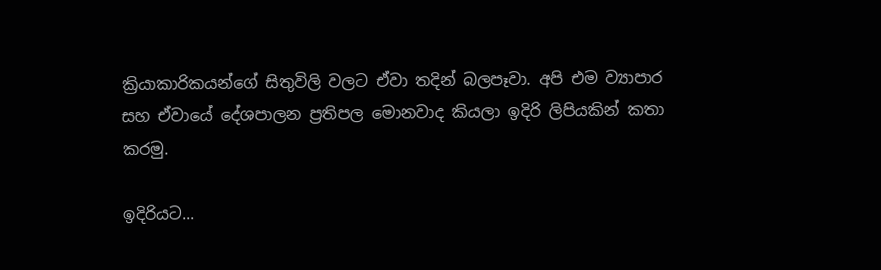ක්‍රියාකාරිකයන්ගේ සිතුවිලි වලට ඒවා තදින් බලපෑවා. අපි එම ව්‍යාපාර සහ ඒවායේ දේශපාලන ප්‍රතිපල මොනවාද කියලා ඉදිරි ලිපියකින් කතා කරමු.

ඉදිරියට...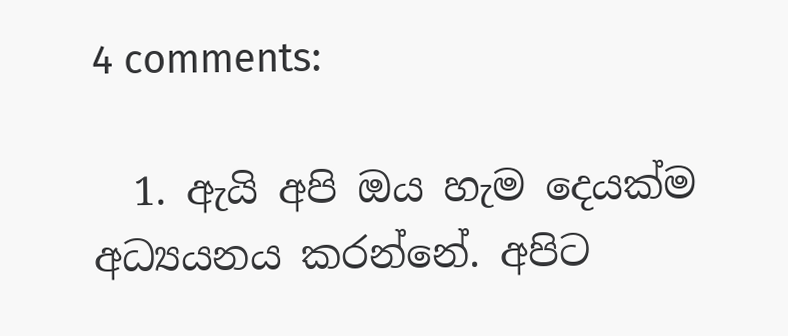4 comments:

  1. ඇයි අපි ඔය හැම දෙයක්ම අධ්‍යයනය කරන්නේ. අපිට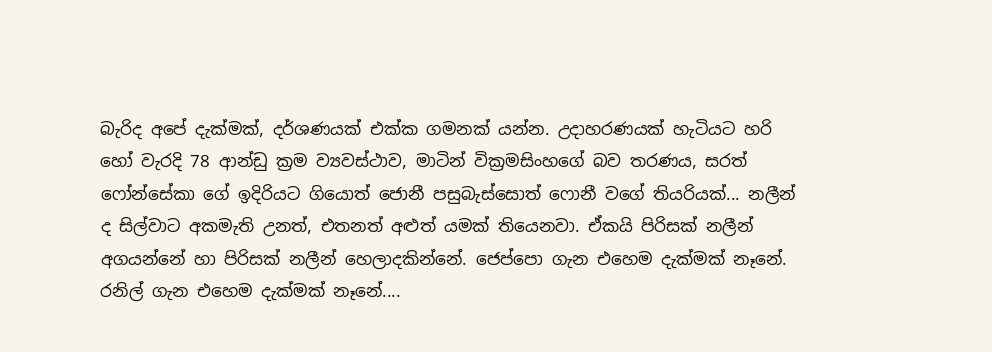බැරිද අපේ දැක්මක්, දර්ශණයක් එක්ක ගමනක් යන්න. උදාහරණයක් හැටියට හරි හෝ වැරදි 78 ආන්ඩු ක්‍රම ව්‍යවස්ථාව, මාටින් වික්‍රමසිංහගේ බව තරණය, සරත් ෆෝන්සේකා ගේ ඉදිරියට ගියොත් ජොනී පසුබැස්සොත් ෆොනී වගේ තියරියක්... නලීන් ද සිල්වාට අකමැති උනත්, එතනත් අළුත් යමක් තියෙනවා. ඒකයි පිරිසක් නලීන් අගයන්නේ හා පිරිසක් නලීන් හෙලාදකින්නේ. ජෙප්පො ගැන එහෙම දැක්මක් නෑනේ. රනිල් ගැන එහෙම දැක්මක් නෑනේ....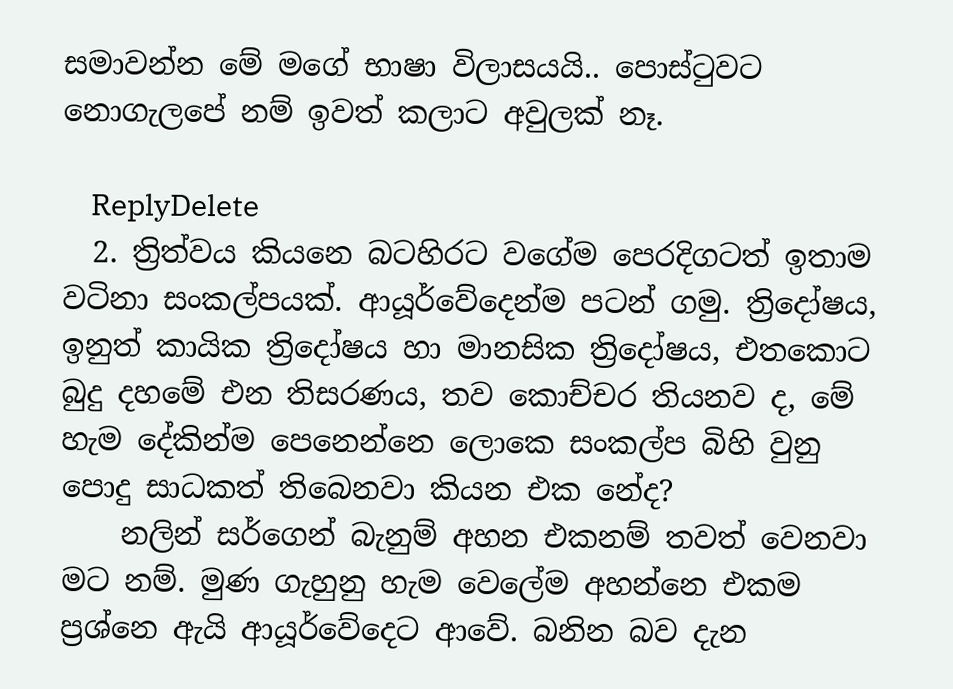සමාවන්න මේ මගේ භාෂා විලාසයයි.. පොස්ටුවට නොගැලපේ නම් ඉවත් කලාට අවුලක් නෑ.

    ReplyDelete
  2. ත්‍රිත්වය කියනෙ බටහිරට වගේම පෙරදිගටත් ඉතාම වටිනා සංකල්පයක්. ආයූර්වේදෙන්ම පටන් ගමු. ත්‍රිදෝෂය, ඉනුත් කායික ත්‍රිදෝෂය හා මානසික ත්‍රිදෝෂය, එතකොට බුදු දහමේ එන තිසරණය, තව කොච්චර තියනව ද, මේ හැම දේකින්ම පෙනෙන්නෙ ලොකෙ සංකල්ප බිහි වුනු පොදු සාධකත් තිබෙනවා කියන එක නේද?
    නලින් සර්ගෙන් බැනුම් අහන එකනම් තවත් වෙනවා මට නම්. මුණ ගැහුනු හැම වෙලේම අහන්නෙ එකම ප්‍රශ්නෙ ඇයි ආයූර්වේදෙට ආවේ. බනින බව දැන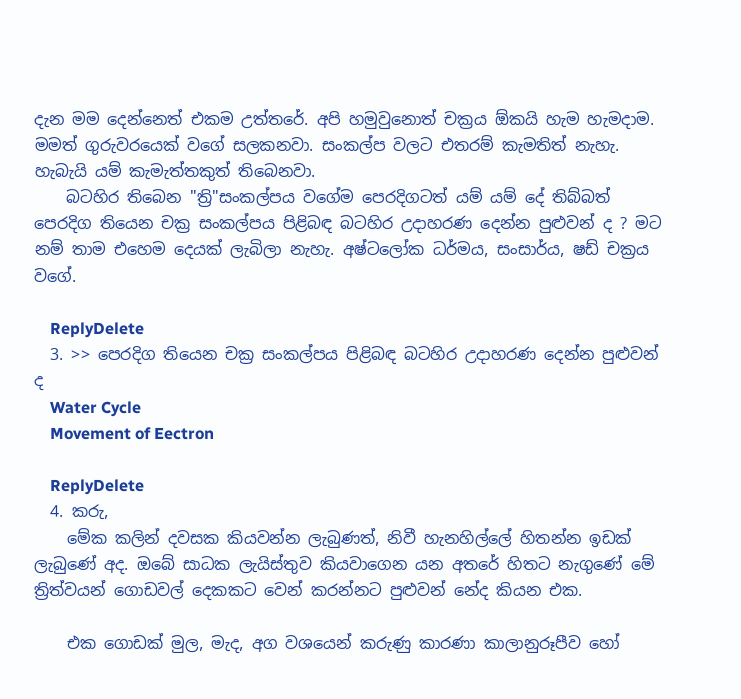දැන මම දෙන්නෙත් එකම උත්තරේ. අපි හමුවුනොත් චක්‍රය ඕකයි හැම හැමදාම. මමත් ගුරුවරයෙක් වගේ සලකනවා. සංකල්ප වලට එතරම් කැමතිත් නැහැ. හැබැයි යම් කැමැත්තකුත් තිබෙනවා.
    බටහිර තිබෙන "ත්‍රි"සංකල්පය වගේම පෙරදිගටත් යම් යම් දේ තිබ්බත් පෙරදිග තියෙන චක්‍ර සංකල්පය පිළිබඳ බටහිර උදාහරණ දෙන්න පුළුවන් ද ? මට නම් තාම එහෙම දෙයක් ලැබිලා නැහැ. අෂ්ටලෝක ධර්මය, සංසාර්ය, ෂඩ් චක්‍රය වගේ.

    ReplyDelete
  3. >> පෙරදිග තියෙන චක්‍ර සංකල්පය පිළිබඳ බටහිර උදාහරණ දෙන්න පුළුවන් ද
    Water Cycle
    Movement of Eectron

    ReplyDelete
  4. කරු,
    මේක කලින් දවසක කියවන්න ලැබුණත්, නිවී හැනහිල්ලේ හිතන්න ඉ‍ඩක් ලැබුණේ අද. ඔබේ සාධක ලැයිස්තුව කියවාගෙන යන අතරේ හිතට නැගුණේ මේ ත්‍රිත්වයන් ගොඩවල් දෙකකට වෙන් කරන්නට පුළුවන් නේද කියන එක.

    එක ගොඩක් මුල, මැද, අග වශයෙන් කරුණු කාරණා කාලානුරූපීව හෝ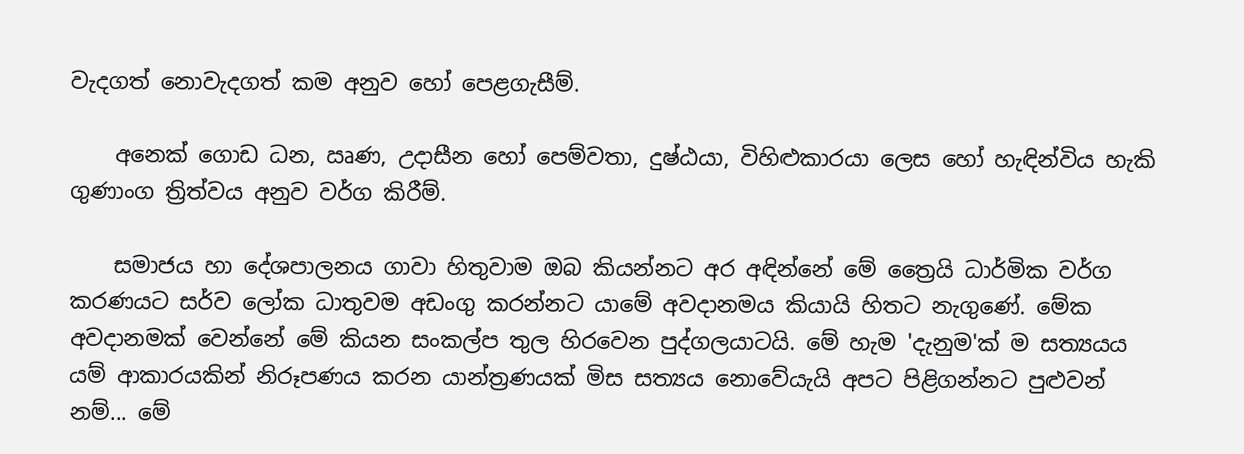වැදගත් නොවැදගත් කම අනුව හෝ පෙළගැසීම්.

    අනෙක් ගොඩ ධන, ඍණ, උදාසීන හෝ පෙම්වතා, දුෂ්ඨයා, විහිළුකාරයා ලෙස හෝ හැඳින්විය හැකි ගුණාංග ත්‍රිත්වය අනුව වර්ග කිරීම්.

    සමාජය හා දේශපාලනය ගාවා හිතුවාම ඔබ කියන්නට අර අඳින්නේ මේ ත්‍රෛයි ධාර්මික වර්ග කරණයට සර්ව ලෝක ධාතුවම අඩංගු කරන්නට යාමේ අවදානමය කියායි හිතට නැගුණේ. මේක අවදානමක් වෙන්නේ මේ කියන සංකල්ප තුල හිරවෙන පුද්ගලයාටයි. මේ හැම 'දැනුම'ක් ම සත්‍යයය යම් ආකාරයකින් නිරූපණය කරන යාන්ත්‍රණයක් මිස සත්‍යය නොවේයැයි අපට පිළිගන්නට පුළුවන් නම්... මේ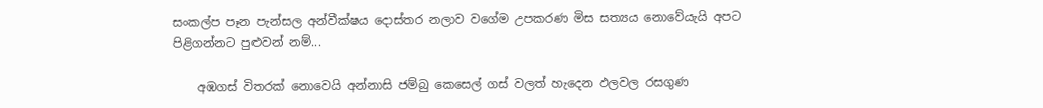සංකල්ප පෑන පැන්සල අන්වීක්ෂය දොස්තර නලාව වගේම උපකරණ මිස සත්‍යය නොවේයැයි අපට පිළිගන්නට පුළුවන් නම්...

    අඹගස් විතරක් නොවෙයි අන්නාසි ජම්බු කෙසෙල් ගස් වලත් හැදෙන ඵලවල රසගුණ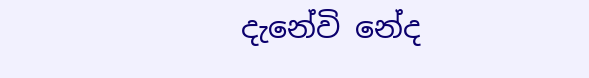දැනේවි නේද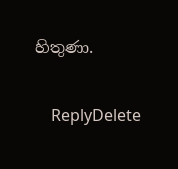හිතුණා.

    ReplyDelete